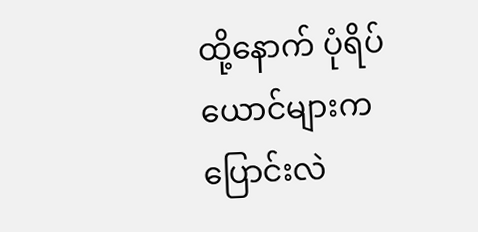ထို့နောက် ပုံရိပ်ယောင်များက ပြောင်းလဲ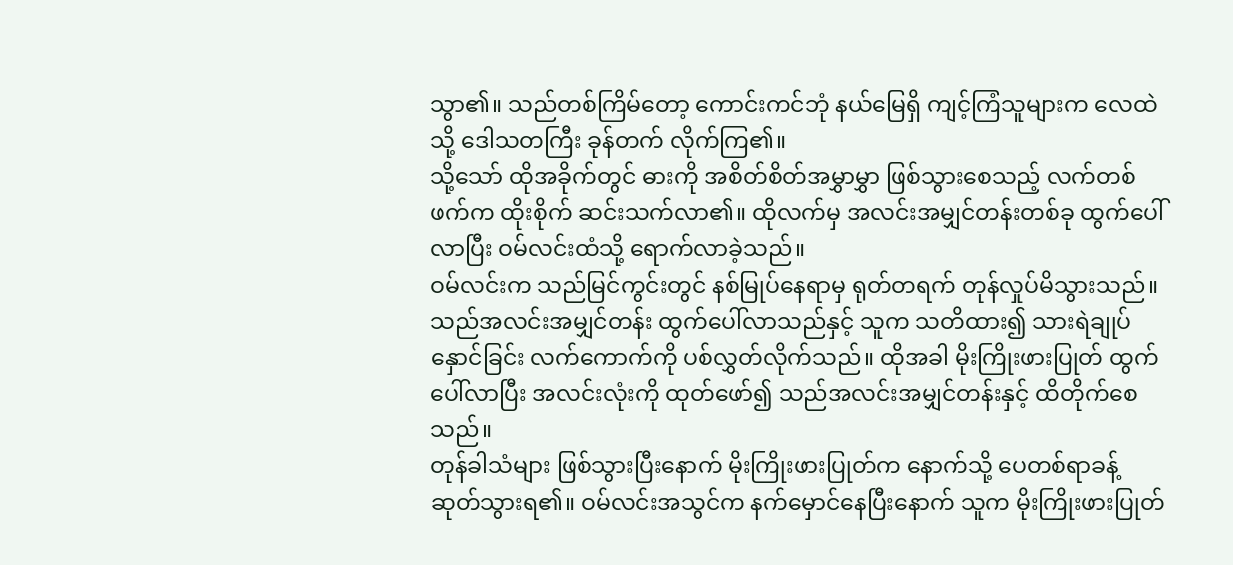သွာ၏။ သည်တစ်ကြိမ်တော့ ကောင်းကင်ဘုံ နယ်မြေရှိ ကျင့်ကြံသူများက လေထဲသို့ ဒေါသတကြီး ခုန်တက် လိုက်ကြ၏။
သို့သော် ထိုအခိုက်တွင် ဓားကို အစိတ်စိတ်အမွှာမွှာ ဖြစ်သွားစေသည့် လက်တစ်ဖက်က ထိုးစိုက် ဆင်းသက်လာ၏။ ထိုလက်မှ အလင်းအမျှင်တန်းတစ်ခု ထွက်ပေါ်လာပြီး ဝမ်လင်းထံသို့ ရောက်လာခဲ့သည်။
ဝမ်လင်းက သည်မြင်ကွင်းတွင် နစ်မြုပ်နေရာမှ ရုတ်တရက် တုန်လှုပ်မိသွားသည်။ သည်အလင်းအမျှင်တန်း ထွက်ပေါ်လာသည်နှင့် သူက သတိထား၍ သားရဲချုပ်နှောင်ခြင်း လက်ကောက်ကို ပစ်လွှတ်လိုက်သည်။ ထိုအခါ မိုးကြိုးဖားပြုတ် ထွက်ပေါ်လာပြီး အလင်းလုံးကို ထုတ်ဖော်၍ သည်အလင်းအမျှင်တန်းနှင့် ထိတိုက်စေသည်။
တုန်ခါသံများ ဖြစ်သွားပြီးနောက် မိုးကြိုးဖားပြုတ်က နောက်သို့ ပေတစ်ရာခန့် ဆုတ်သွားရ၏။ ဝမ်လင်းအသွင်က နက်မှောင်နေပြီးနောက် သူက မိုးကြိုးဖားပြုတ်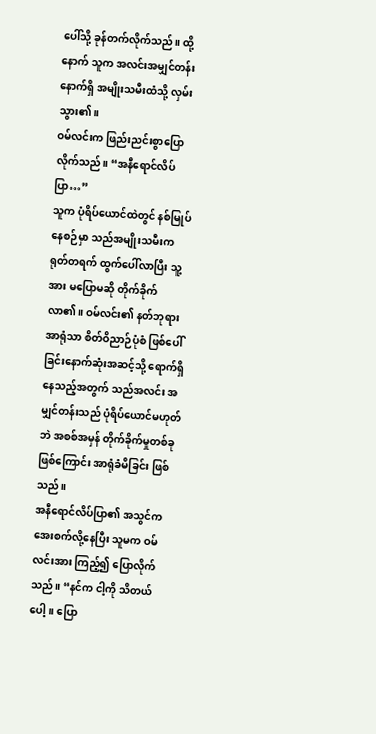ပေါ်သို့ ခုန်တက်လိုက်သည်။ ထို့နောက် သူက အလင်းအမျှင်တန်းနောက်ရှိ အမျိုးသမီးထံသို့ လှမ်းသွား၏။
ဝမ်လင်းက ဖြည်းညင်းစွာပြောလိုက်သည်။ “အနီရောင်လိပ်ပြာ…”
သူက ပုံရိပ်ယောင်ထဲတွင် နစ်မြုပ်နေစဉ်မှာ သည်အမျိုးသမီးက ရုတ်တရက် ထွက်ပေါ်လာပြီး သူ့အား မပြောမဆို တိုက်ခိုက်လာ၏။ ဝမ်လင်း၏ နတ်ဘုရားအာရုံသာ စိတ်ဝိညာဉ်ပုံစံ ဖြစ်ပေါ်ခြင်းနောက်ဆုံးအဆင့်သို့ ရောက်ရှိနေသည့်အတွက် သည်အလင်း အမျှင်တန်းသည် ပုံရိပ်ယောင်မဟုတ်ဘဲ အစစ်အမှန် တိုက်ခိုက်မှုတစ်ခု ဖြစ်ကြောင်း အာရုံခံမိခြင်း ဖြစ်သည်။
အနီရောင်လိပ်ပြာ၏ အသွင်က အေးစက်လို့နေပြီး သူမက ဝမ်လင်းအား ကြည့်၍ ပြောလိုက်သည်။ “နင်က ငါ့ကို သိတယ်ပေါ့။ ပြော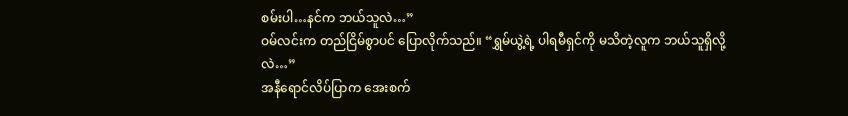စမ်းပါ…နင်က ဘယ်သူလဲ…”
ဝမ်လင်းက တည်ငြိမ်စွာပင် ပြောလိုက်သည်။ “ရွှမ်ယွဲ့ရဲ့ ပါရမီရှင်ကို မသိတဲ့လူက ဘယ်သူရှိလို့လဲ…”
အနီရောင်လိပ်ပြာက အေးစက်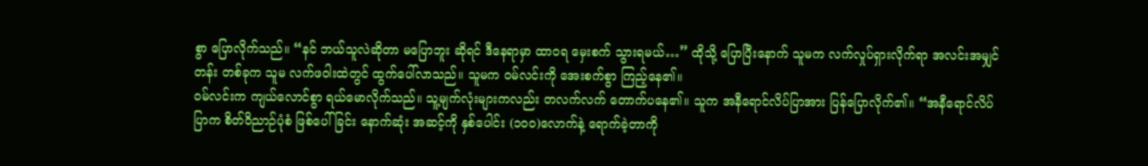စွာ ပြောလိုက်သည်။ “နင် ဘယ်သူလဲဆိုတာ မပြောဘူး ဆိုရင် ဒီနေရာမှာ ထာဝရ မှေးစက် သွားရမယ်…” ထိုသို့ ပြောပြီးနောက် သူမက လက်လှုပ်ရှားလိုက်ရာ အလင်းအမျှင်တန်း တစ်ခုက သူမ လက်ဖဝါးထဲတွင် ထွက်ပေါ်လာသည်။ သူမက ဝမ်လင်းကို အေးစက်စွာ ကြည့်နေ၏။
ဝမ်လင်းက ကျယ်လောင်စွာ ရယ်မောလိုက်သည်။ သူ့မျက်လုံးများကလည်း တလက်လက် တောက်ပနေ၏။ သူက အနီရောင်လိပ်ပြာအား ပြန်ပြောလိုက်၏။ “အနီရောင်လိပ်ပြာက စိတ်ဝိညာဉ်ပုံစံ ဖြစ်ပေါ်ခြင်း နောက်ဆုံး အဆင့်ကို နှစ်ပေါင်း (၁၀၀)လောက်နဲ့ ရောက်ခဲ့တာကို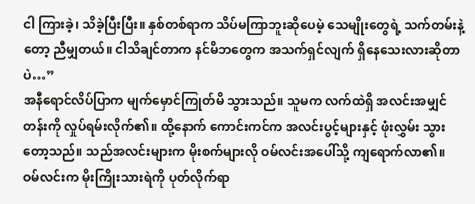ငါ ကြားခဲ့၊ သိခဲ့ပြီးပြီး။ နှစ်တစ်ရာက သိပ်မကြာဘူးဆိုပေမဲ့ သေမျိုးတွေရဲ့ သက်တမ်းနဲ့တော့ ညီမျှတယ်။ ငါသိချင်တာက နင်မိဘတွေက အသက်ရှင်လျက် ရှိနေသေးလားဆိုတာပဲ…”
အနီရောင်လိပ်ပြာက မျက်မှောင်ကြုတ်မိ သွားသည်။ သူမက လက်ထဲရှိ အလင်းအမျှင်တန်းကို လှုပ်ရမ်းလိုက်၏။ ထို့နောက် ကောင်းကင်က အလင်းပွင့်များနှင့် ဖုံးလွှမ်း သွားတော့သည်။ သည်အလင်းများက မိုးစက်များလို ဝမ်လင်းအပေါ်သို့ ကျရောက်လာ၏။
ဝမ်လင်းက မိုးကြိုးသားရဲကို ပုတ်လိုက်ရာ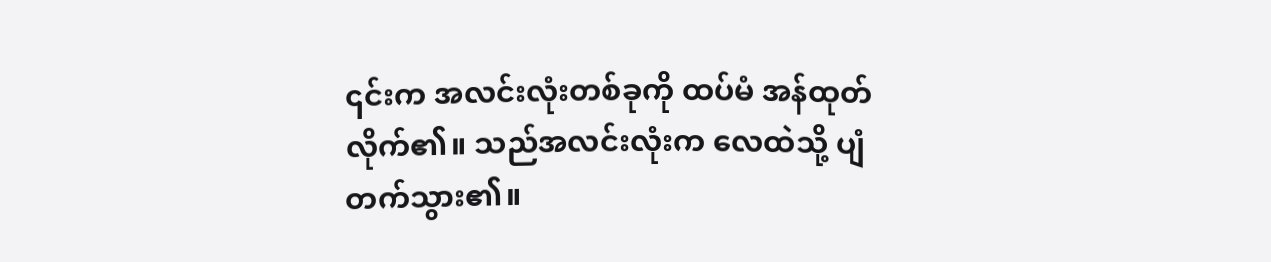၎င်းက အလင်းလုံးတစ်ခုကို ထပ်မံ အန်ထုတ်လိုက်၏။ သည်အလင်းလုံးက လေထဲသို့ ပျံတက်သွား၏။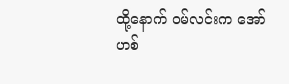ထို့နောက် ဝမ်လင်းက အော်ဟစ်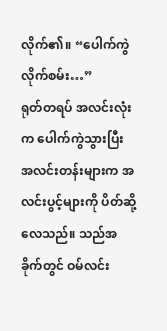လိုက်၏။ “ပေါက်ကွဲလိုက်စမ်း…”
ရုတ်တရပ် အလင်းလုံးက ပေါက်ကွဲသွားပြီး အလင်းတန်းများက အလင်းပွင့်များကို ပိတ်ဆို့လေသည်။ သည်အခိုက်တွင် ဝမ်လင်း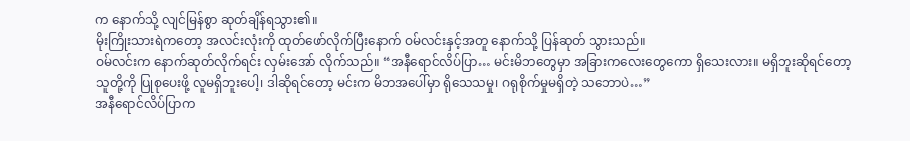က နောက်သို့ လျင်မြန်စွာ ဆုတ်ချိန်ရသွား၏။
မိုးကြိုးသားရဲကတော့ အလင်းလုံးကို ထုတ်ဖော်လိုက်ပြီးနောက် ဝမ်လင်းနှင့်အတူ နောက်သို့ ပြန်ဆုတ် သွားသည်။
ဝမ်လင်းက နောက်ဆုတ်လိုက်ရင်း လှမ်းအော် လိုက်သည်။ “အနီရောင်လိပ်ပြာ… မင်းမိဘတွေမှာ အခြားကလေးတွေကော ရှိသေးလား။ မရှိဘူးဆိုရင်တော့ သူတို့ကို ပြုစုပေးဖို့ လူမရှိဘူးပေါ့၊ ဒါဆိုရင်တော့ မင်းက မိဘအပေါ်မှာ ရိုသေသမှု၊ ဂရုစိုက်မှုမရှိတဲ့ သဘောပဲ…”
အနီရောင်လိပ်ပြာက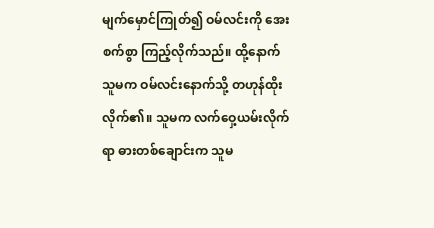မျက်မှောင်ကြုတ်၍ ဝမ်လင်းကို အေးစက်စွာ ကြည့်လိုက်သည်။ ထို့နောက် သူမက ဝမ်လင်းနောက်သို့ တဟုန်ထိုးလိုက်၏။ သူမက လက်ဝှေ့ယမ်းလိုက်ရာ ဓားတစ်ချောင်းက သူမ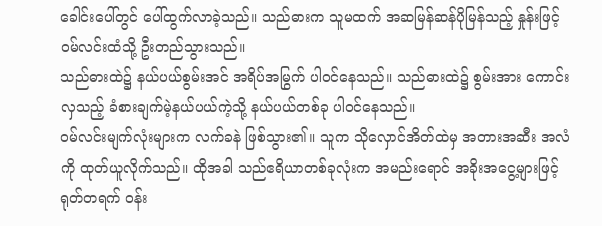ခေါင်းပေါ်တွင် ပေါ်ထွက်လာခဲ့သည်။ သည်ဓားက သူမထက် အဆမြန်ဆန်ပိုမြန်သည့် နှုန်းဖြင့် ဝမ်လင်းထံသို့ ဦးတည်သွားသည်။
သည်ဓားထဲ၌ နယ်ပယ်စွမ်းအင် အရိပ်အမြွက် ပါဝင်နေသည်။ သည်ဓားထဲ၌ စွမ်းအား ကောင်းလှသည့် ခံစားချက်မဲ့နယ်ပယ်ကဲ့သို့ နယ်ပယ်တစ်ခု ပါဝင်နေသည်။
ဝမ်လင်းမျက်လုံးများက လက်ခနဲ ဖြစ်သွား၏။ သူက သိုလှောင်အိတ်ထဲမှ အတားအဆီး အလံကို ထုတ်ယူလိုက်သည်။ ထိုအခါ သည်ဧရိယာတစ်ခုလုံးက အမည်းရောင် အခိုးအငွေ့များဖြင့် ရုတ်တရက် ဝန်း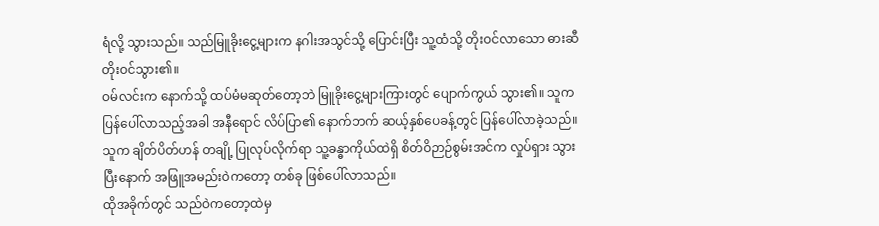ရံလို့ သွားသည်။ သည်မြူခိုးငွေ့များက နဂါးအသွင်သို့ ပြောင်းပြီး သူ့ထံသို့ တိုးဝင်လာသော ဓားဆီ တိုးဝင်သွား၏။
ဝမ်လင်းက နောက်သို့ ထပ်မံမဆုတ်တော့ဘဲ မြူခိုးငွေ့များကြားတွင် ပျောက်ကွယ် သွား၏။ သူက ပြန်ပေါ်လာသည့်အခါ အနီရောင် လိပ်ပြာ၏ နောက်ဘက် ဆယ့်နှစ်ပေခန့်တွင် ပြန်ပေါ်လာခဲ့သည်။ သူက ချိတ်ပိတ်ဟန် တချို့ ပြုလုပ်လိုက်ရာ သူ့ခန္ဓာကိုယ်ထဲရှိ စိတ်ဝိဉာဉ်စွမ်းအင်က လှုပ်ရှား သွားပြီးနောက် အဖြူအမည်းဝဲကတော့ တစ်ခု ဖြစ်ပေါ်လာသည်။
ထိုအခိုက်တွင် သည်ဝဲကတော့ထဲမှ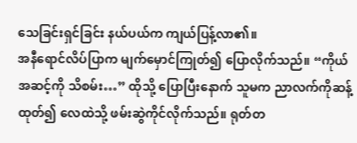သေခြင်းရှင်ခြင်း နယ်ပယ်က ကျယ်ပြန့်လာ၏။
အနီရောင်လိပ်ပြာက မျက်မှောင်ကြုတ်၍ ပြောလိုက်သည်။ “ကိုယ်အဆင့်ကို သိစမ်း…” ထိုသို့ ပြောပြီးနောက် သူမက ညာလက်ကိုဆန့်ထုတ်၍ လေထဲသို့ ဖမ်းဆွဲကိုင်လိုက်သည်။ ရုတ်တ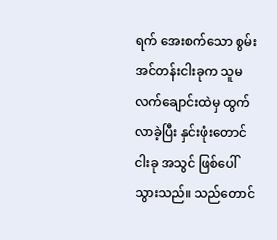ရက် အေးစက်သော စွမ်းအင်တန်းငါးခုက သူမ လက်ချောင်းထဲမှ ထွက်လာခဲ့ပြီး နှင်းဖုံးတောင်ငါးခု အသွင် ဖြစ်ပေါ်သွားသည်။ သည်တောင်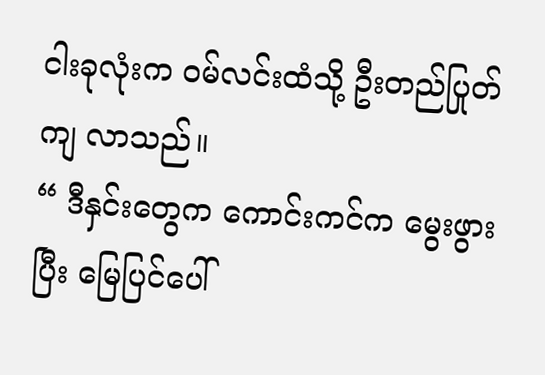ငါးခုလုံးက ဝမ်လင်းထံသို့ ဦးတည်ပြုတ်ကျ လာသည်။
“ ဒီနှင်းတွေက ကောင်းကင်က မွေးဖွားပြီး မြေပြင်ပေါ်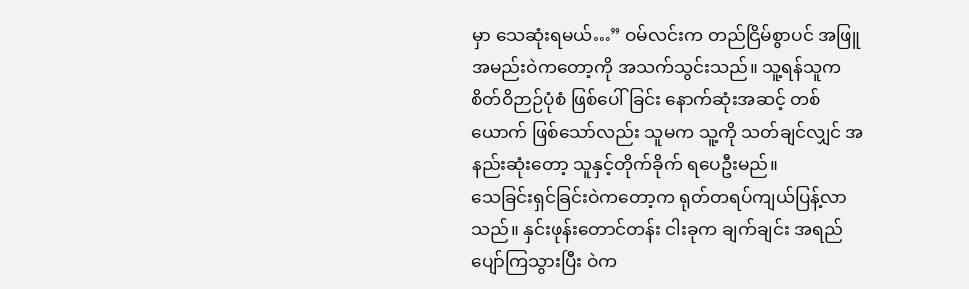မှာ သေဆုံးရမယ်…” ဝမ်လင်းက တည်ငြိမ်စွာပင် အဖြူအမည်းဝဲကတော့ကို အသက်သွင်းသည်။ သူ့ရန်သူက စိတ်ဝိဉာဉ်ပုံစံ ဖြစ်ပေါ်ခြင်း နောက်ဆုံးအဆင့် တစ်ယောက် ဖြစ်သော်လည်း သူမက သူ့ကို သတ်ချင်လျှင် အနည်းဆုံးတော့ သူနှင့်တိုက်ခိုက် ရပေဦးမည်။
သေခြင်းရှင်ခြင်းဝဲကတော့က ရုတ်တရပ်ကျယ်ပြန့်လာသည်။ နှင်းဖုန်းတောင်တန်း ငါးခုက ချက်ချင်း အရည်ပျော်ကြသွားပြီး ဝဲက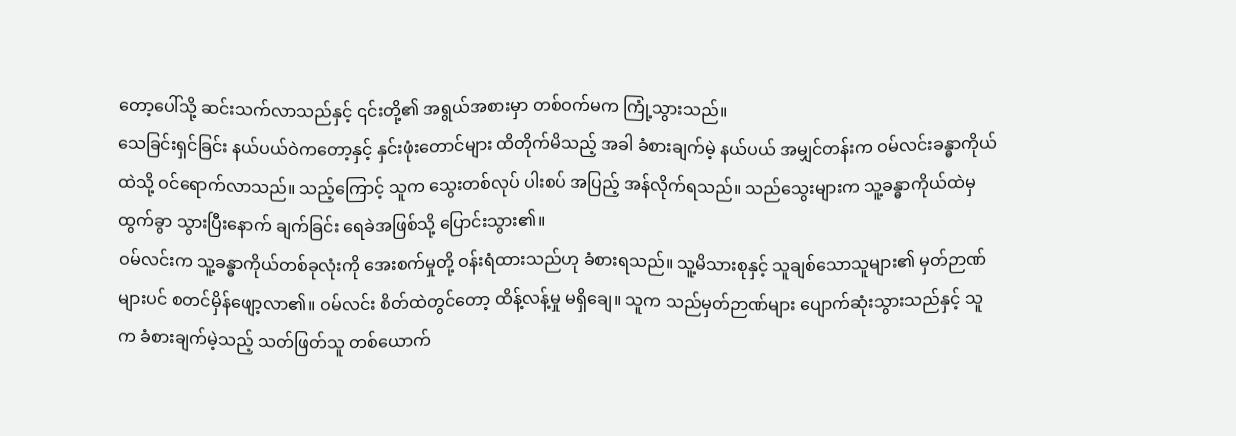တော့ပေါ်သို့ ဆင်းသက်လာသည်နှင့် ၎င်းတို့၏ အရွယ်အစားမှာ တစ်ဝက်မက ကြုံ့သွားသည်။
သေခြင်းရှင်ခြင်း နယ်ပယ်ဝဲကတော့နှင့် နှင်းဖုံးတောင်များ ထိတိုက်မိသည့် အခါ ခံစားချက်မဲ့ နယ်ပယ် အမျှင်တန်းက ဝမ်လင်းခန္ဓာကိုယ်ထဲသို့ ဝင်ရောက်လာသည်။ သည့်ကြောင့် သူက သွေးတစ်လုပ် ပါးစပ် အပြည့် အန်လိုက်ရသည်။ သည်သွေးများက သူ့ခန္ဓာကိုယ်ထဲမှ ထွက်ခွာ သွားပြီးနောက် ချက်ခြင်း ရေခဲအဖြစ်သို့ ပြောင်းသွား၏။
ဝမ်လင်းက သူ့ခန္ဓာကိုယ်တစ်ခုလုံးကို အေးစက်မှုတို့ ဝန်းရံထားသည်ဟု ခံစားရသည်။ သူ့မိသားစုနှင့် သူချစ်သောသူများ၏ မှတ်ဉာဏ်များပင် စတင်မှိန်ဖျော့လာ၏။ ဝမ်လင်း စိတ်ထဲတွင်တော့ ထိန့်လန့်မှု မရှိချေ။ သူက သည်မှတ်ဉာဏ်များ ပျောက်ဆုံးသွားသည်နှင့် သူက ခံစားချက်မဲ့သည့် သတ်ဖြတ်သူ တစ်ယောက်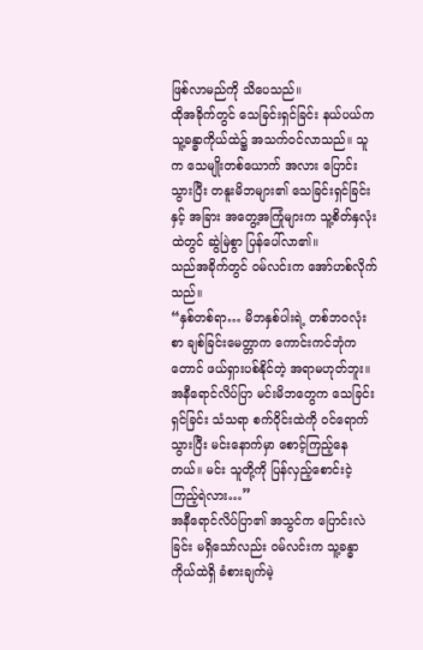ဖြစ်လာမည်ကို သိပေသည်။
ထိုအခိုက်တွင် သေခြင်းရှင်ခြင်း နယ်ပယ်က သူ့ခန္ဓာကိုယ်ထဲ၌ အသက်ဝင်လာသည်။ သူက သေမျိုးတစ်ယောက် အလား ပြောင်းသွားပြီး တနူးမိဘများ၏ သေခြင်းရှင်ခြင်းနှင့် အခြား အတွေ့အကြုံများက သူ့စိတ်နှလုံးထဲတွင် ဆွဲမြဲစွာ ပြန်ပေါ်လာ၏။
သည်အခိုက်တွင် ဝမ်လင်းက အော်ဟစ်လိုက်သည်။
“နှစ်တစ်ရာ… မိဘနှစ်ပါးရဲ့ တစ်ဘဝလုံးစာ ချစ်ခြင်းမေတ္တာက ကောင်းကင်ဘုံကတောင် ဖယ်ရှားပစ်နိုင်တဲ့ အရာမဟုတ်ဘူး။ အနီရောင်လိပ်ပြာ မင်းမိဘတွေက သေခြင်းရှင်ခြင်း သံသရာ စက်ဝိုင်းထဲကို ဝင်ရောက်သွားပြီး မင်းနောက်မှာ စောင့်ကြည့်နေတယ်။ မင်း သူတို့ကို ပြန်လှည့်စောင်းငဲ့ကြည့်ရဲလား…”
အနီရောင်လိပ်ပြာ၏ အသွင်က ပြောင်းလဲခြင်း မရှိသော်လည်း ဝမ်လင်းက သူ့ခန္ဓာကိုယ်ထဲရှိ ခံစားချက်မဲ့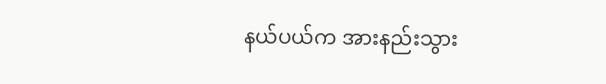နယ်ပယ်က အားနည်းသွား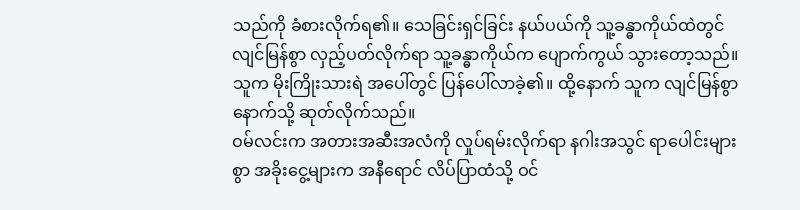သည်ကို ခံစားလိုက်ရ၏။ သေခြင်းရှင်ခြင်း နယ်ပယ်ကို သူ့ခန္ဓာကိုယ်ထဲတွင် လျင်မြန်စွာ လှည့်ပတ်လိုက်ရာ သူ့ခန္ဓာကိုယ်က ပျောက်ကွယ် သွားတော့သည်။ သူက မိုးကြိုးသားရဲ အပေါ်တွင် ပြန်ပေါ်လာခဲ့၏။ ထို့နောက် သူက လျင်မြန်စွာ နောက်သို့ ဆုတ်လိုက်သည်။
ဝမ်လင်းက အတားအဆီးအလံကို လှုပ်ရမ်းလိုက်ရာ နဂါးအသွင် ရာပေါင်းများစွာ အခိုးငွေ့များက အနီရောင် လိပ်ပြာထံသို့ ဝင်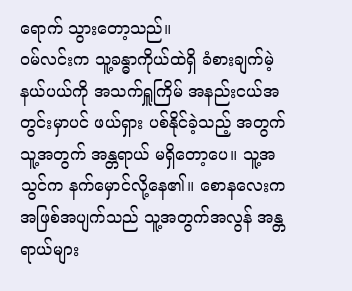ရောက် သွားတော့သည်။
ဝမ်လင်းက သူ့ခန္ဓာကိုယ်ထဲရှိ ခံစားချက်မဲ့ နယ်ပယ်ကို အသက်ရှူကြိမ် အနည်းငယ်အတွင်းမှာပင် ဖယ်ရှား ပစ်နိုင်ခဲ့သည့် အတွက် သူ့အတွက် အန္တရာယ် မရှိတော့ပေ။ သူ့အသွင်က နက်မှောင်လို့နေ၏။ စောနလေးက အဖြစ်အပျက်သည် သူ့အတွက်အလွန် အန္တရာယ်များ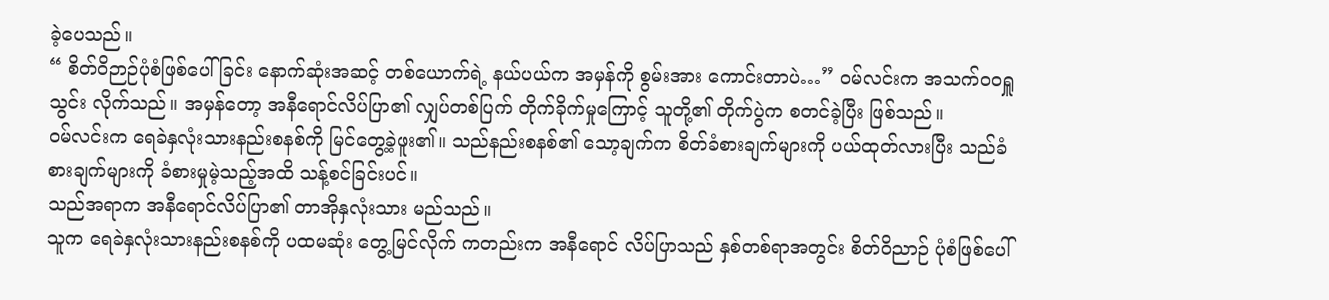ခဲ့ပေသည်။
“ စိတ်ဝိဉာဉ်ပုံစံဖြစ်ပေါ်ခြင်း နောက်ဆုံးအဆင့် တစ်ယောက်ရဲ့ နယ်ပယ်က အမှန်ကို စွမ်းအား ကောင်းတာပဲ…” ဝမ်လင်းက အသက်ဝဝရှူသွင်း လိုက်သည်။ အမှန်တော့ အနီရောင်လိပ်ပြာ၏ လျှပ်တစ်ပြက် တိုက်ခိုက်မှုကြောင့် သူတို့၏ တိုက်ပွဲက စတင်ခဲ့ပြီး ဖြစ်သည်။
ဝမ်လင်းက ရေခဲနှလုံးသားနည်းစနစ်ကို မြင်တွေ့ခဲ့ဖူး၏။ သည်နည်းစနစ်၏ သော့ချက်က စိတ်ခံစားချက်များကို ပယ်ထုတ်လားပြီး သည်ခံစားချက်များကို ခံစားမှုမဲ့သည့်အထိ သန့်စင်ခြင်းပင်။
သည်အရာက အနီရောင်လိပ်ပြာ၏ တာအိုနှလုံးသား မည်သည်။
သူက ရေခဲနှလုံးသားနည်းစနစ်ကို ပထမဆုံး တွေ့မြင်လိုက် ကတည်းက အနီရောင် လိပ်ပြာသည် နှစ်တစ်ရာအတွင်း စိတ်ဝိညာဉ် ပုံစံဖြစ်ပေါ်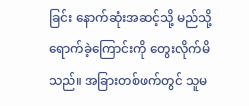ခြင်း နောက်ဆုံးအဆင့်သို့ မည်သို့ ရောက်ခဲ့ကြောင်းကို တွေးလိုက်မိသည်။ အခြားတစ်ဖက်တွင် သူမ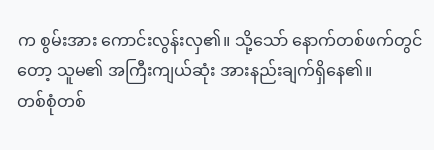က စွမ်းအား ကောင်းလွန်းလှ၏။ သို့သော် နောက်တစ်ဖက်တွင်တော့ သူမ၏ အကြီးကျယ်ဆုံး အားနည်းချက်ရှိနေ၏။
တစ်စုံတစ်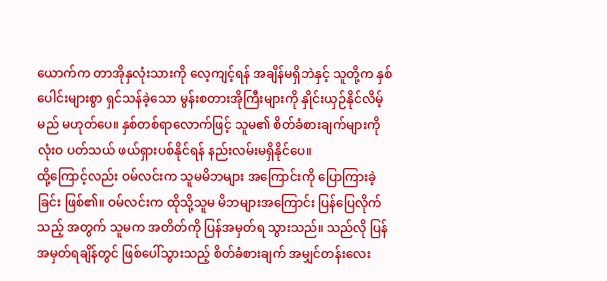ယောက်က တာအိုနှလုံးသားကို လေ့ကျင့်ရန် အချိန်မရှိဘဲနှင့် သူတို့က နှစ်ပေါင်းများစွာ ရှင်သန်ခဲ့သော မွန်းစတားအိုကြီးများကို နှိုင်းယှဉ်နိုင်လိမ့်မည် မဟုတ်ပေ။ နှစ်တစ်ရာလောက်ဖြင့် သူမ၏ စိတ်ခံစားချက်များကို လုံးဝ ပတ်သယ် ဖယ်ရှားပစ်နိုင်ရန် နည်းလမ်းမရှိနိုင်ပေ။
ထို့ကြောင့်လည်း ဝမ်လင်းက သူမမိဘများ အကြောင်းကို ပြောကြားခဲ့ခြင်း ဖြစ်၏။ ဝမ်လင်းက ထိုသို့သူမ မိဘများအကြောင်း ပြန်ပြေလိုက်သည့် အတွက် သူမက အတိတ်ကို ပြန်အမှတ်ရ သွားသည်။ သည်လို ပြန်အမှတ်ရချိန်တွင် ဖြစ်ပေါ်သွားသည့် စိတ်ခံစားချက် အမျှင်တန်းလေး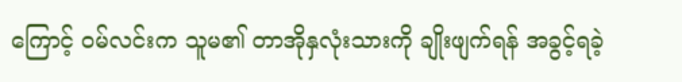ကြောင့် ဝမ်လင်းက သူမ၏ တာအိုနှလုံးသားကို ချိုးဖျက်ရန် အခွင့်ရခဲ့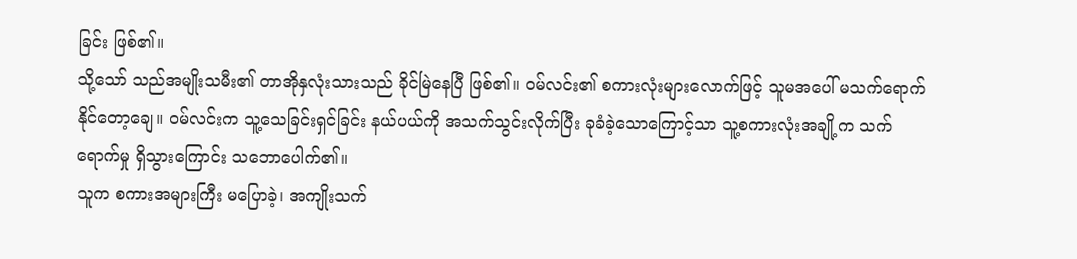ခြင်း ဖြစ်၏။
သို့သော် သည်အမျိုးသမီး၏ တာအိုနှလုံးသားသည် ခိုင်မြဲနေပြီ ဖြစ်၏။ ဝမ်လင်း၏ စကားလုံးများလောက်ဖြင့် သူမအပေါ် မသက်ရောက် နိုင်တော့ချေ။ ဝမ်လင်းက သူ့သေခြင်းရှင်ခြင်း နယ်ပယ်ကို အသက်သွင်းလိုက်ပြီး ခုခံခဲ့သောကြောင့်သာ သူ့စကားလုံးအချို့က သက်ရောက်မှု ရှိသွားကြောင်း သဘောပေါက်၏။
သူက စကားအများကြီး မပြောခဲ့၊ အကျိုးသက်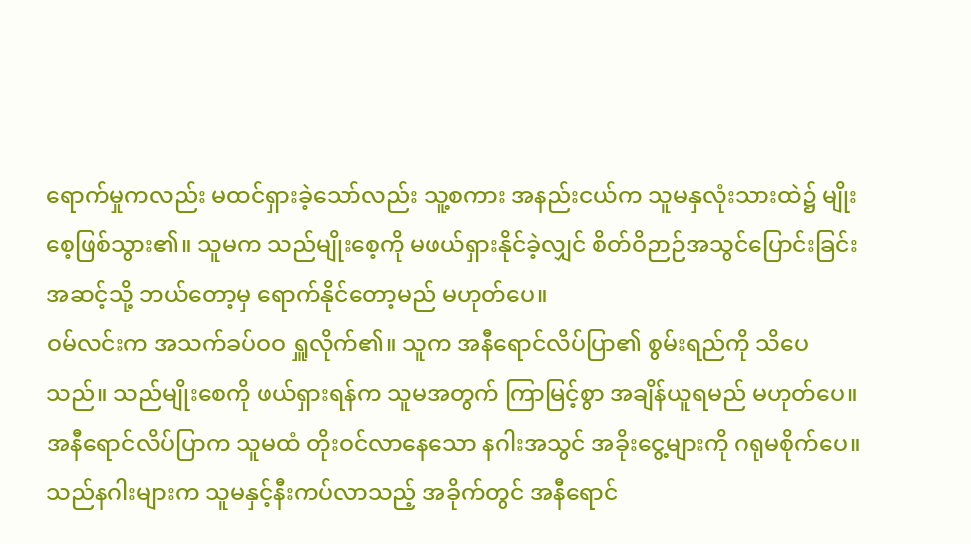ရောက်မှုကလည်း မထင်ရှားခဲ့သော်လည်း သူ့စကား အနည်းငယ်က သူမနှလုံးသားထဲ၌ မျိုးစေ့ဖြစ်သွား၏။ သူမက သည်မျိုးစေ့ကို မဖယ်ရှားနိုင်ခဲ့လျှင် စိတ်ဝိဉာဉ်အသွင်ပြောင်းခြင်း အဆင့်သို့ ဘယ်တော့မှ ရောက်နိုင်တော့မည် မဟုတ်ပေ။
ဝမ်လင်းက အသက်ခပ်ဝဝ ရှူလိုက်၏။ သူက အနီရောင်လိပ်ပြာ၏ စွမ်းရည်ကို သိပေသည်။ သည်မျိုးစေကို ဖယ်ရှားရန်က သူမအတွက် ကြာမြင့်စွာ အချိန်ယူရမည် မဟုတ်ပေ။
အနီရောင်လိပ်ပြာက သူမထံ တိုးဝင်လာနေသော နဂါးအသွင် အခိုးငွေ့များကို ဂရုမစိုက်ပေ။ သည်နဂါးများက သူမနှင့်နီးကပ်လာသည့် အခိုက်တွင် အနီရောင်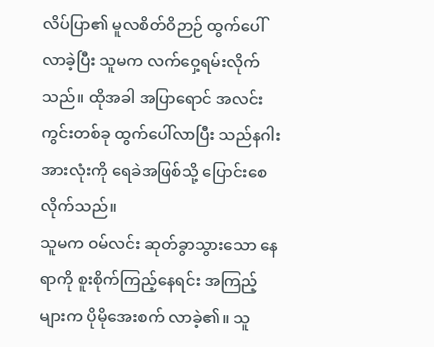လိပ်ပြာ၏ မူလစိတ်ဝိဉာဉ် ထွက်ပေါ်လာခဲ့ပြီး သူမက လက်ဝှေ့ရမ်းလိုက်သည်။ ထိုအခါ အပြာရောင် အလင်းကွင်းတစ်ခု ထွက်ပေါ်လာပြီး သည်နဂါးအားလုံးကို ရေခဲအဖြစ်သို့ ပြောင်းစေလိုက်သည်။
သူမက ဝမ်လင်း ဆုတ်ခွာသွားသော နေရာကို စူးစိုက်ကြည့်နေရင်း အကြည့်များက ပိုမိုအေးစက် လာခဲ့၏။ သူ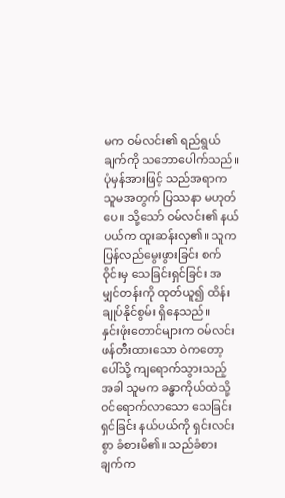မက ဝမ်လင်း၏ ရည်ရွယ်ချက်ကို သဘောပေါက်သည်။ ပုံမှန်အားဖြင့် သည်အရာက သူမအတွက် ပြဿနာ မဟုတ်ပေ။ သို့သော် ဝမ်လင်း၏ နယ်ပယ်က ထူးဆန်းလှ၏။ သူက ပြန်လည်မွေးဖွားခြင်း စက်ဝိုင်းမှ သေခြင်းရှင်ခြင်း အမျှင်တန်းကို ထုတ်ယူ၍ ထိန်းချုပ်နိုင်စွမ်း ရှိနေသည်။
နှင်းဖုံးတောင်များက ဝမ်လင်း ဖန်တီးထားသော ဝဲကတော့ပေါ်သို့ ကျရောက်သွားသည့် အခါ သူမက ခန္ဓာကိုယ်ထဲသို့ ဝင်ရောက်လာသော သေခြင်းရှင်ခြင်း နယ်ပယ်ကို ရှင်းလင်းစွာ ခံစားမိ၏။ သည်ခံစားချက်က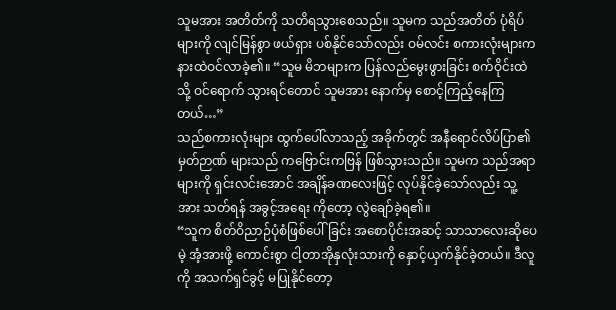သူမအား အတိတ်ကို သတိရသွားစေသည်။ သူမက သည်အတိတ် ပုံရိပ်များကို လျင်မြန်စွာ ဖယ်ရှား ပစ်နိုင်သော်လည်း ဝမ်လင်း စကားလုံးများက နားထဲဝင်လာခဲ့၏။ “သူမ မိဘများက ပြန်လည်မွေးဖွားခြင်း စက်ဝိုင်းထဲသို့ ဝင်ရောက် သွားရင်တောင် သူမအား နောက်မှ စောင့်ကြည့်နေကြတယ်…”
သည်စကားလုံးများ ထွက်ပေါ်လာသည့် အခိုက်တွင် အနီရောင်လိပ်ပြာ၏ မှတ်ဉာဏ် များသည် ကဗြောင်းကဗြန် ဖြစ်သွားသည်။ သူမက သည်အရာများကို ရှင်းလင်းအောင် အချိန်ခဏလေးဖြင့် လုပ်နိုင်ခဲ့သော်လည်း သူ့အား သတ်ရန် အခွင့်အရေး ကိုတော့ လွဲချော်ခဲ့ရ၏။
“သူက စိတ်ဝိညာဉ်ပုံစံဖြစ်ပေါ်ခြင်း အစောပိုင်းအဆင့် သာသာလေးဆိုပေမဲ့ အံ့အားဖို့ ကောင်းစွာ ငါ့တာအိုနှလုံးသားကို နှောင့်ယှက်နိုင်ခဲ့တယ်။ ဒီလူကို အသက်ရှင်ခွင့် မပြုနိုင်တော့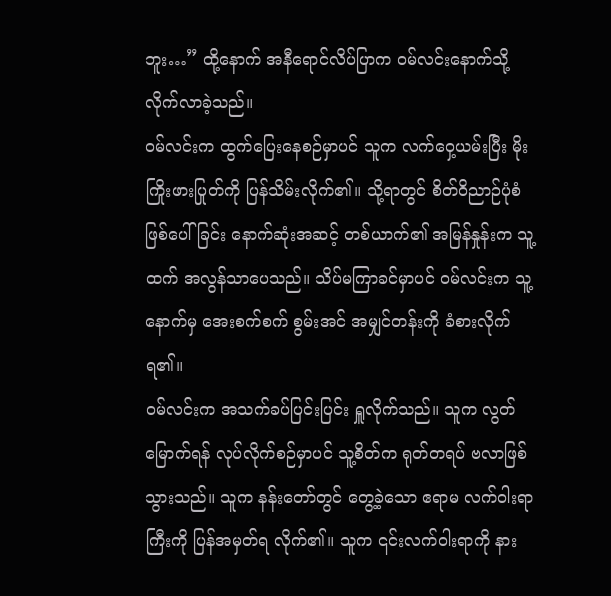ဘူး…” ထို့နောက် အနီရောင်လိပ်ပြာက ဝမ်လင်းနောက်သို့ လိုက်လာခဲ့သည်။
ဝမ်လင်းက ထွက်ပြေးနေစဉ်မှာပင် သူက လက်ဝှေ့ယမ်းပြီး မိုးကြိုးဖားပြုတ်ကို ပြန်သိမ်းလိုက်၏။ သို့ရာတွင် စိတ်ဝိညာဉ်ပုံစံဖြစ်ပေါ်ခြင်း နောက်ဆုံးအဆင့် တစ်ယာက်၏ အမြန်နှုန်းက သူ့ထက် အလွန်သာပေသည်။ သိပ်မကြာခင်မှာပင် ဝမ်လင်းက သူ့နောက်မှ အေးစက်စက် စွမ်းအင် အမျှင်တန်းကို ခံစားလိုက်ရ၏။
ဝမ်လင်းက အသက်ခပ်ပြင်းပြင်း ရှူလိုက်သည်။ သူက လွတ်မြောက်ရန် လုပ်လိုက်စဉ်မှာပင် သူ့စိတ်က ရုတ်တရပ် ဗလာဖြစ်သွားသည်။ သူက နန်းတော်တွင် တွေ့ခဲ့သော ဧရာမ လက်ဝါးရာကြီးကို ပြန်အမှတ်ရ လိုက်၏။ သူက ၎င်းလက်ဝါးရာကို နား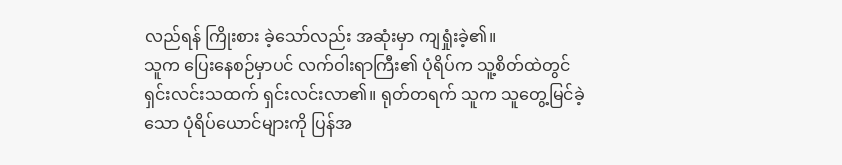လည်ရန် ကြိုးစား ခဲ့သော်လည်း အဆုံးမှာ ကျရှုံးခဲ့၏။
သူက ပြေးနေစဉ်မှာပင် လက်ဝါးရာကြီး၏ ပုံရိပ်က သူ့စိတ်ထဲတွင် ရှင်းလင်းသထက် ရှင်းလင်းလာ၏။ ရုတ်တရက် သူက သူတွေ့မြင်ခဲ့သော ပုံရိပ်ယောင်များကို ပြန်အ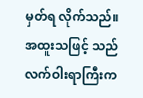မှတ်ရ လိုက်သည်။အထူးသဖြင့် သည်လက်ဝါးရာကြီးက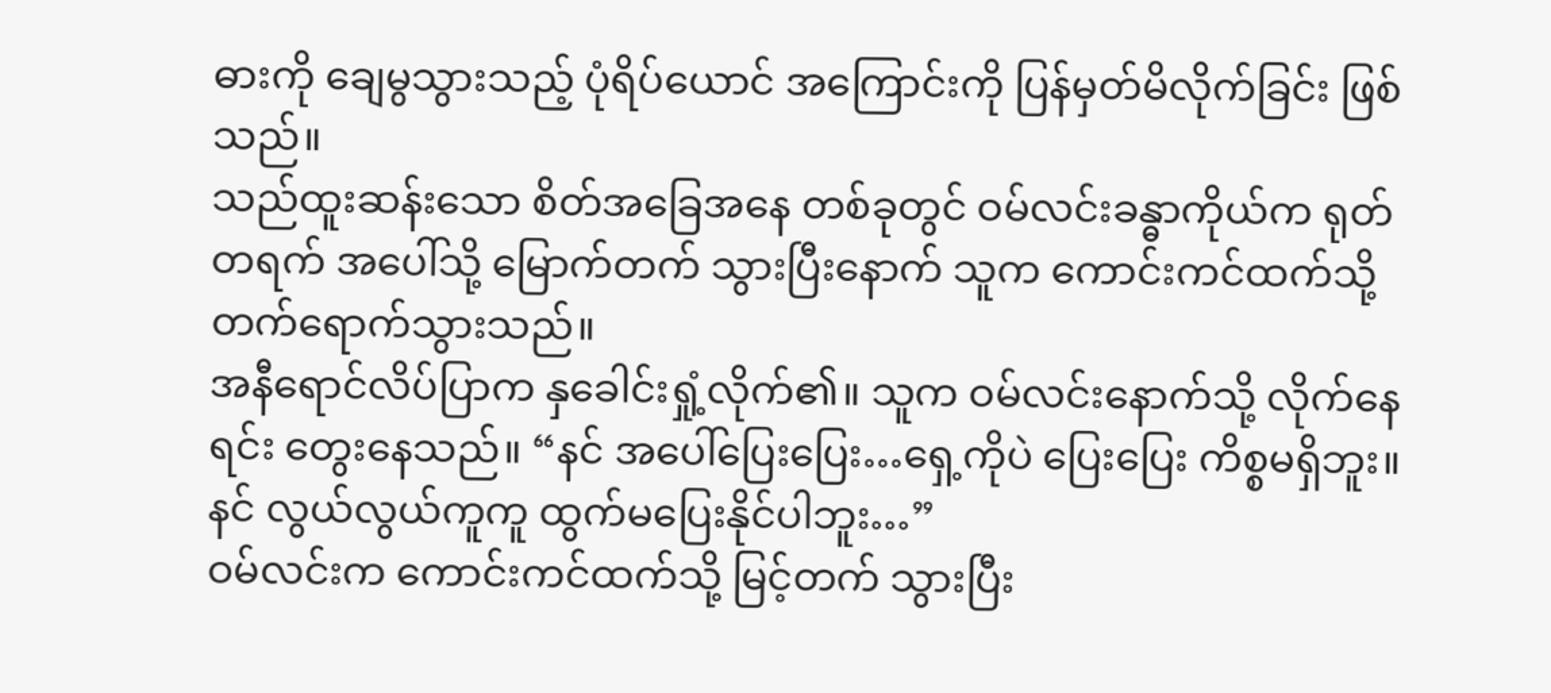ဓားကို ချေမွသွားသည့် ပုံရိပ်ယောင် အကြောင်းကို ပြန်မှတ်မိလိုက်ခြင်း ဖြစ်သည်။
သည်ထူးဆန်းသော စိတ်အခြေအနေ တစ်ခုတွင် ဝမ်လင်းခန္ဓာကိုယ်က ရုတ်တရက် အပေါ်သို့ မြောက်တက် သွားပြီးနောက် သူက ကောင်းကင်ထက်သို့ တက်ရောက်သွားသည်။
အနီရောင်လိပ်ပြာက နှခေါင်းရှုံ့လိုက်၏။ သူက ဝမ်လင်းနောက်သို့ လိုက်နေရင်း တွေးနေသည်။ “နင် အပေါ်ပြေးပြေး…ရှေ့ကိုပဲ ပြေးပြေး ကိစ္စမရှိဘူး။ နင် လွယ်လွယ်ကူကူ ထွက်မပြေးနိုင်ပါဘူး…”
ဝမ်လင်းက ကောင်းကင်ထက်သို့ မြင့်တက် သွားပြီး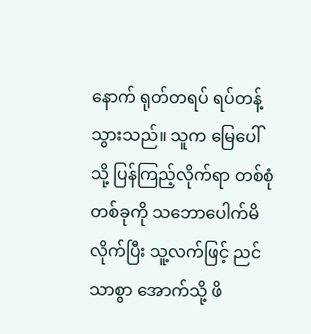နောက် ရုတ်တရပ် ရပ်တန့်သွားသည်။ သူက မြေပေါ်သို့ ပြန်ကြည့်လိုက်ရာ တစ်စုံတစ်ခုကို သဘောပေါက်မိ လိုက်ပြီး သူ့လက်ဖြင့် ညင်သာစွာ အောက်သို့ ဖိ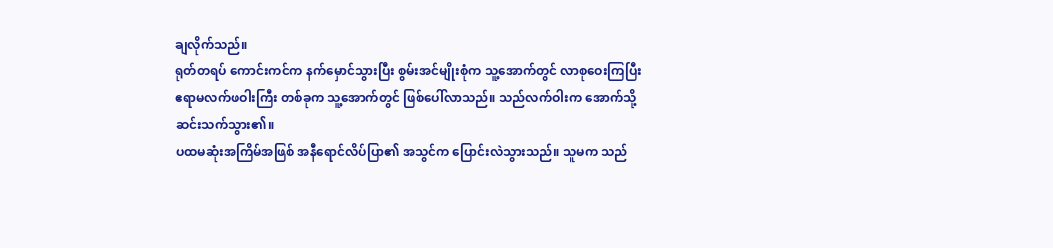ချလိုက်သည်။
ရုတ်တရပ် ကောင်းကင်က နက်မှောင်သွားပြီး စွမ်းအင်မျိုးစုံက သူ့အောက်တွင် လာစုဝေးကြပြီး ဧရာမလက်ဖဝါးကြီး တစ်ခုက သူ့အောက်တွင် ဖြစ်ပေါ်လာသည်။ သည်လက်ဝါးက အောက်သို့ ဆင်းသက်သွား၏။
ပထမဆုံးအကြိမ်အဖြစ် အနီရောင်လိပ်ပြာ၏ အသွင်က ပြောင်းလဲသွားသည်။ သူမက သည်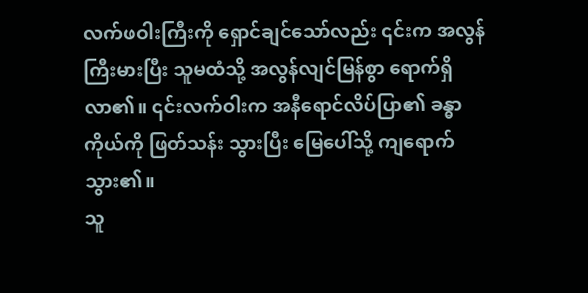လက်ဖဝါးကြီးကို ရှောင်ချင်သော်လည်း ၎င်းက အလွန်ကြီးမားပြီး သူမထံသို့ အလွန်လျင်မြန်စွာ ရောက်ရှိလာ၏။ ၎င်းလက်ဝါးက အနီရောင်လိပ်ပြာ၏ ခန္ဓာကိုယ်ကို ဖြတ်သန်း သွားပြီး မြေပေါ်သို့ ကျရောက်သွား၏။
သူ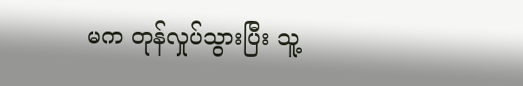မက တုန်လှုပ်သွားပြီး သူ့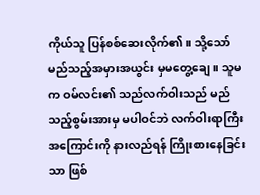ကိုယ်သူ ပြန်စစ်ဆေးလိုက်၏။ သို့သော် မည်သည့်အမှားအယွင်း မှမတွေ့ချေ။ သူမက ဝမ်လင်း၏ သည်လက်ဝါးသည် မည်သည့်စွမ်းအားမှ မပါဝင်ဘဲ လက်ဝါးရာကြီး အကြောင်းကို နားလည်ရန် ကြိုးစားနေခြင်းသာ ဖြစ်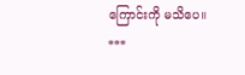ကြောင်းကို မသိပေ။
***